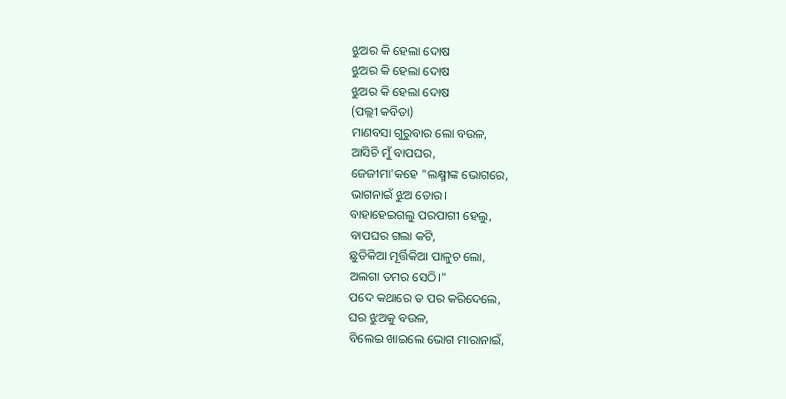ଝୁଅର କି ହେଲା ଦୋଷ
ଝୁଅର କି ହେଲା ଦୋଷ
ଝୁଅର କି ହେଲା ଦୋଷ
(ପଲ୍ଲୀ କବିତା)
ମାଣବସା ଗୁରୁବାର ଲୋ ବଉଳ,
ଆସିଚି ମୁଁ ବାପଘର,
ଜେଜୀମା'କହେ "ଲକ୍ଷ୍ମୀଙ୍କ ଭୋଗରେ,
ଭାଗନାଇଁ ଝୁଅ ତୋର।
ବାହାହେଇଗଲୁ ପରପାଗୀ ହେଲୁ,
ବାପଘର ଗଲା କଟି,
ଛୁତିକିଆ ମୂର୍ତ୍ତିକିଆ ପାଳୁଚ ଲୋ,
ଅଲଗା ତମର ସେଠି।"
ପଦେ କଥାରେ ତ ପର କରିଦେଲେ,
ଘର ଝୁଅକୁ ବଉଳ,
ବିଲେଇ ଖାଇଲେ ଭୋଗ ମାରାନାଇଁ,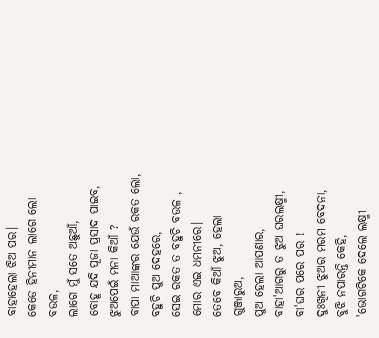ବାହାହେଲା ଝିଅ ପର।
କେଡେ ହିନୀମାନ ଲାଗେ ଲୋ ବଉଳ,
ଲାଗେ ମୁଁ ସତେ ଅଛୁଆଁ,
ବୋହୂ ଯଦି ପୂଜା ପ୍ରସାଦ ପାଇବ,
ଝୁଅପେଇଁ ମନା କିଆଁ ?
ବାପା ମାଆଙ୍କର ଯେଉଁ ରକତ ଲୋ,
ବହୁଚି ପୁଅ ଦେହରେ,
ସେଇ ରକତ ତ ବହୁଚି ବଉଳ ,
ମୋର ଏଇ ଧମନୀରେ।
ତେବେ କିଆଁ ଝୁଅ, ହେଲା ଗୁଞ୍ଜାରୁଅ,
ପୁଅ ହେଲା ଆପଣାର,
ବାହା'ଆଗରୁ ତ ଝୁଅ ଘରଲକ୍ଷ୍ମୀ,
ବା'ଘର ପରେ ପର !
ଦୁଃଖିନୀ ଝୁଅର ମରମ ବେଦନା,
ବୁଝି ନପାରନ୍ତି କେହି,
'ଭୋଗଟିକେ ଦେଲେ ଲକ୍ଷ୍ମୀ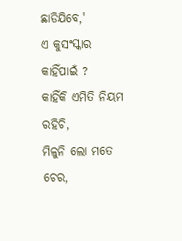ଛାଡିଯିବେ,'
ଏ କୁସଂସ୍କାର କାହିଁପାଇଁ ?
କାହିଁକି ଏମିତି ନିୟମ ରହିଚି,
ମିଳୁନି ଲୋ ମତେ ଚେର,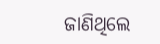ଜାଣିଥିଲେ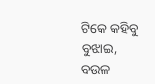ଟିକେ କହିବୁ ବୁଝାଇ,
ବଉଳ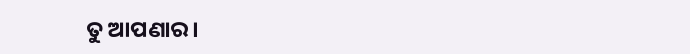ତୁ ଆପଣାର।